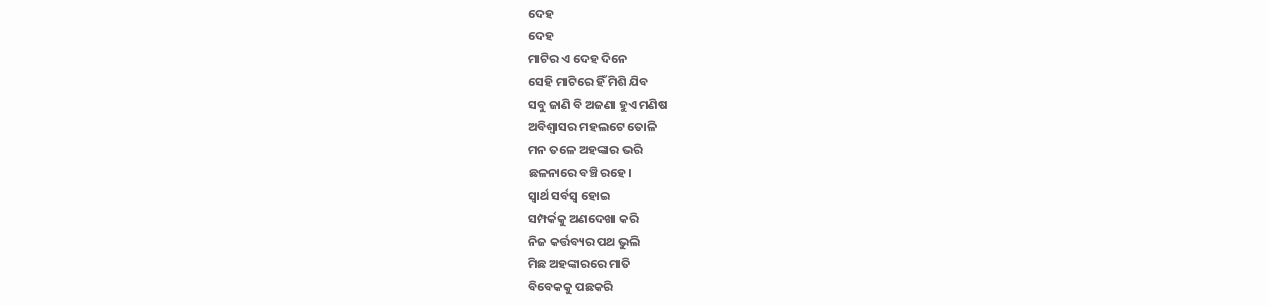ଦେହ
ଦେହ
ମାଟିର ଏ ଦେହ ଦିନେ
ସେହି ମାଟିରେ ହିଁ ମିଶି ଯିବ
ସବୁ ଜାଣି ବି ଅଜଣା ହୁଏ ମଣିଷ
ଅବିଶ୍ବାସର ମହଲଟେ ତୋଳି
ମନ ତଳେ ଅହଙ୍କାର ଭରି
ଛଳନାରେ ବଞ୍ଚି ରହେ।
ସ୍ବାର୍ଥ ସର୍ବସ୍ବ ହୋଇ
ସମ୍ପର୍କକୁ ଅଣଦେଖା କରି
ନିଜ କର୍ତ୍ତବ୍ୟର ପଥ ଭୁଲି
ମିଛ ଅହଙ୍କାରରେ ମାତି
ବିବେକକୁ ପଛକରି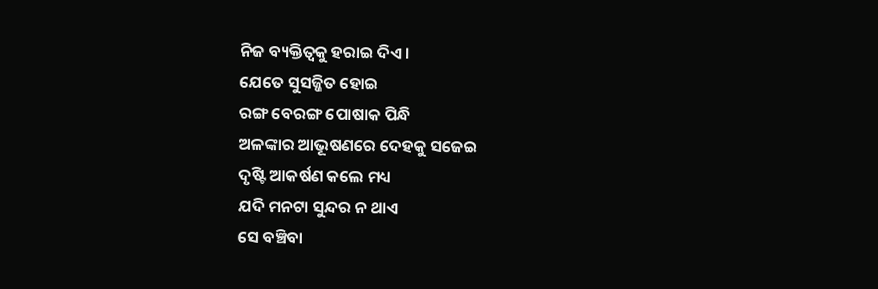ନିଜ ବ୍ୟକ୍ତିତ୍ଵକୁ ହରାଇ ଦିଏ ।
ଯେତେ ସୁସଜ୍ଜିତ ହୋଇ
ରଙ୍ଗ ବେରଙ୍ଗ ପୋଷାକ ପିନ୍ଧି
ଅଳଙ୍କାର ଆଭୂଷଣରେ ଦେହକୁ ସଜେଇ
ଦୃଷ୍ଟି ଆକର୍ଷଣ କଲେ ମଧ୍ୟ
ଯଦି ମନଟା ସୁନ୍ଦର ନ ଥାଏ
ସେ ବଞ୍ଚିବା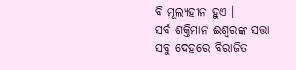ବି ମୂଲ୍ୟହୀନ ହୁଏ ।
ସର୍ବ ଶକ୍ତିମାନ ଈଶ୍ବରଙ୍କ ସତ୍ତା
ସବୁ ଦେହରେ ବିରାଜିତ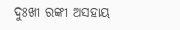ଦୁଃଖୀ ରଙ୍କୀ ଅସହାୟ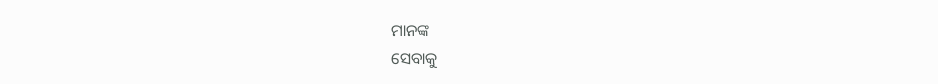ମାନଙ୍କ
ସେବାକୁ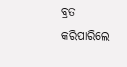ବ୍ରତ କରିପାରିଲେ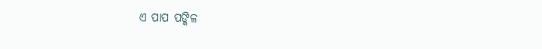ଏ ପାପ ପଙ୍କିଳ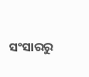ସଂସାରରୁ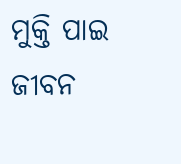ମୁକ୍ତି ପାଇ ଜୀବନ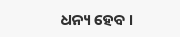ଧନ୍ୟ ହେବ ।